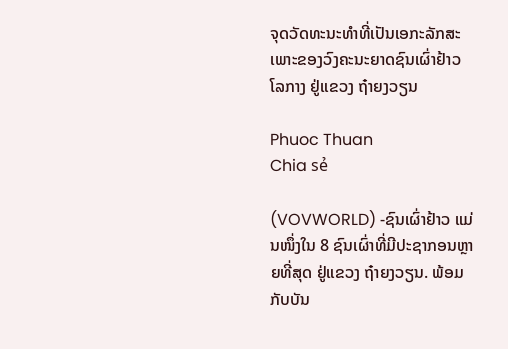ຈຸດວັດທະນະທຳທີ່ເປັນເອກະລັກສະເພາະຂອງວົງຄະນະຍາດຊົນເຜົ່າຢ້າວໂລກາງ ຢູ່ແຂວງ ຖ໋າຍງວຽນ

Phuoc Thuan
Chia sẻ

(VOVWORLD) -ຊົນເຜົ່າຢ້າວ ແມ່ນໜຶ່ງໃນ 8 ຊົນເຜົ່າທີ່ມີປະຊາກອນຫຼາຍທີ່ສຸດ ຢູ່ແຂວງ ຖ໋າຍງວຽນ. ພ້ອມກັບບັນ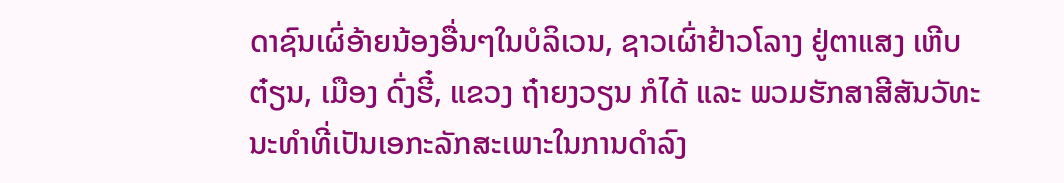ດາຊົນເຜົ່ອ້າຍນ້ອງອື່ນໆໃນບໍລິເວນ, ຊາວເຜົ່າຢ້າວໂລາງ ຢູ່ຕາແສງ ເຫີບຕ໋ຽນ, ເມືອງ ດົ່ງຮີ໋, ແຂວງ ຖ໋າຍງວຽນ ກໍໄດ້ ແລະ ພວມຮັກສາສີສັນວັທະນະທຳທີ່ເປັນເອກະລັກສະເພາະໃນການດຳລົງ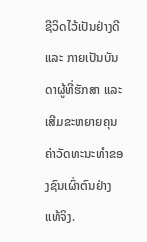ຊີວິດໄວ້ເປັນຢ່າງດີ ແລະ ກາຍເປັນບັນດາຜູ້ທີ່ຮັກສາ ແລະ ເສີມຂະຫຍາຍຄຸນຄ່າວັດທະນະທຳຂອງຊົນເຜົ່າຕົນຢ່າງແທ້ຈິງ.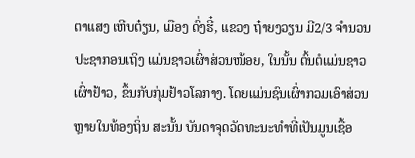ຕາແສງ ເຫີບຕ໋ຽນ, ເມືອງ ດົ່ງຮີ໋, ແຂວງ ຖ໋າຍງວຽນ ມີ2/3 ຈຳນວນປະຊາກອນເຖິງ ແມ່ນຊາວເຜົ່າສ່ວນໜ້ອຍ, ໃນນັ້ນ ຕົ້ນຕໍແມ່ນຊາວເຜົ່າຢ້າວ, ຂຶ້ນກັບກຸ່ມຢ້າວໂລກາງ. ໂດຍແມ່ນຊົນເຜົ່າກວມເອົາສ່ວນຫຼາຍໃນທ້ອງຖິ່ນ ສະນັ້ນ ບັນດາຈຸດວັດທະນະທຳທີ່ເປັນມູນເຊື້ອ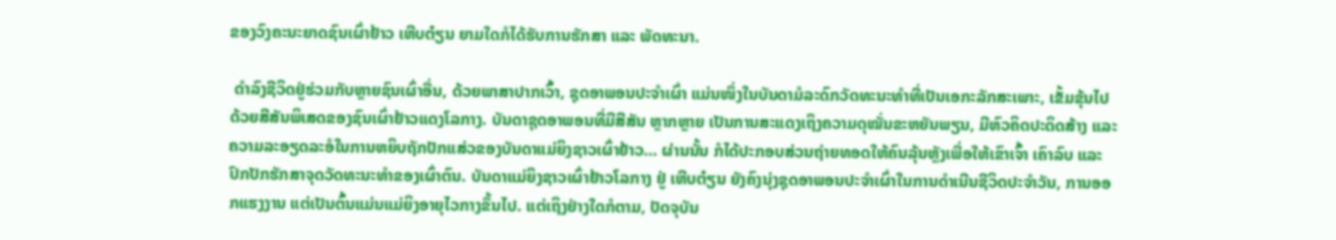ຂອງວົງຄະນະຍາດຊົນເຜົ່າຢ້າວ ເຫີບຕ໋ຽນ ຍາມໃດກໍໄດ້ຮັບການຮັກສາ ແລະ ພັດທະນາ.

 ດຳລົງຊີວິດຢູ່ຮ່ວມກັບຫຼາຍຊົນເຜົ່າອື່ນ, ດ້ວຍພາສາປາກເວົ້າ, ຊຸດອາພອນປະຈຳເຜົ່າ ແມ່ນໜຶ່ງໃນບັນດາມໍລະດົກວັດທະນະທຳທີ່ເປັນເອກະລັກສະເພາະ, ເຂັ້ມຂຸ້ນໄປດ້ວຍສີສັນພິເສດຂອງຊົນເຜົ່າຢ້າວແດງໂລກາງ. ບັນດາຊຸດອາພອນທີ່ມີສີສັນ ຫຼາກຫຼາຍ ເປັນການສະແດງເຖິງຄວາມດຸໝັ່ນຂະຫຍັນພຽນ, ມີຫົວຄິດປະດິດສ້າງ ແລະ ຄວາມລະອຽດລະອໍໃນການຫຍິບຖັກປັກແສ່ວຂອງບັນດາແມ່ຍິງຊາວເຜົ່າຢ້າວ… ຜ່ານນັ້ນ ກໍໄດ້ປະກອບສ່ວນຖ່າຍທອດໃຫ້ຄົນລຸ້ນຫຼັງເພື່ອໃຫ້ເຂົາເຈົ້າ ເຄົາລົບ ແລະ ປົກປັກຮັກສາຈຸດວັດທະນະທຳຂອງເຜົ່າຕົນ. ບັນດາແມ່ຍິງຊາວເຜົ່າຢ້າວໂລກາງ ຢູ່ ເຫີບຕ໋ຽນ ຍັງຄົງນຸ່ງຊຸດອາພອນປະຈຳເຜົ່າໃນການດຳເນີນຊີວິດປະຈຳວັນ, ການອອກແຮງງານ ແຕ່ເປັນຕົ້ນແມ່ນແມ່ຍິງອາຍຸໄວກາງຂຶ້ນໄປ. ແຕ່ເຖິງຢ່າງໃດກໍຕາມ, ປັດຈຸບັນ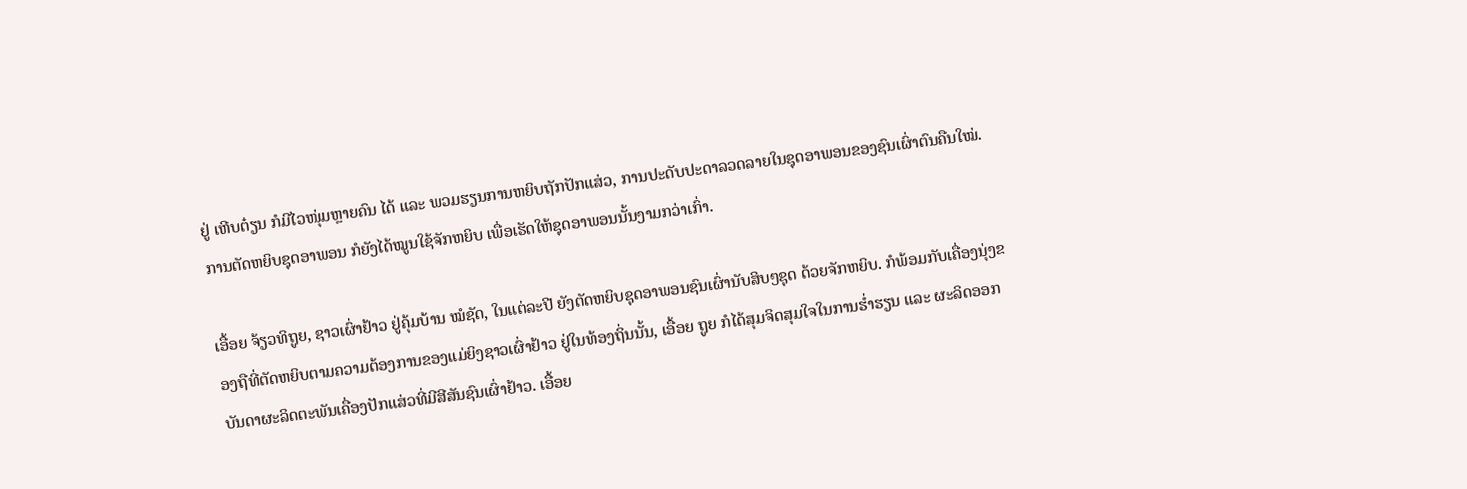ຢູ່ ເຫີບຕ໋ຽນ ກໍມີໄວໜຸ່ມຫຼາຍຄົນ ໄດ້ ແລະ ພວມຮຽນການຫຍິບຖັກປັກແສ່ວ, ການປະດັບປະດາລວດລາຍໃນຊຸດອາພອນຂອງຊົນເຜົ່າຕົນຄືນໃໝ່. ການຕັດຫຍິບຊຸດອາພອນ ກໍຍັງໄດ້ໝູນໃຊ້ຈັກຫຍິບ ເພື່ອເຮັດໃຫ້ຊຸດອາພອນນັ້ນງາມກວ່າເກົ່າ.

ເອື້ອຍ ຈ້ຽວທິຖູຍ, ຊາວເຜົ່າຢ້າວ ຢູ່ຄຸ້ມບ້ານ ໝໍຊັດ, ໃນແຕ່ລະປີ ຍັງຕັດຫຍິບຊຸດອາພອນຊົນເຜົ່ານັບສິບໆຊຸດ ດ້ວຍຈັກຫຍິບ. ກໍພ້ອມກັບເຄື່ອງນຸ່ງຂອງຖືທີ່ຕັດຫຍິບຕາມຄວາມຕ້ອງການຂອງແມ່ຍິງຊາວເຜົ່າຢ້າວ ຢູ່ໃນທ້ອງຖິ່ນນັ້ນ, ເອື້ອຍ ຖູຍ ກໍໄດ້ສຸມຈິດສຸມໃຈໃນການຮ່ຳຮຽນ ແລະ ຜະລິດອອກບັນດາຜະລິດຕະພັນເຄື່ອງປັກແສ່ວທີ່ມີສີສັນຊົນເຜົ່າຢ້າວ. ເອື້ອຍ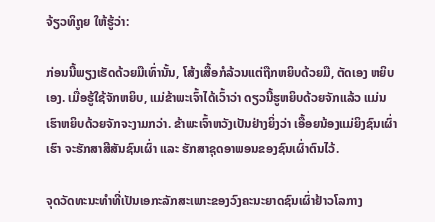ຈ້ຽວທິຖູຍ ໃຫ້ຮູ້ວ່າ:

ກ່ອນນີ້ພຽງເຮັດດ້ວຍມືເທົ່ານັ້ນ, ໂສ້ງເສື້ອກໍລ້ວນແຕ່ຖືກຫຍິບດ້ວຍມື, ຕັດເອງ ຫຍິບເອງ. ເມື່ອຮູ້ໃຊ້ຈັກຫຍິບ, ແມ່ຂ້າພະເຈົ້າໄດ້ເວົ້າວ່າ ດຽວນີ້ຮູຫຍິບດ້ວຍຈັກແລ້ວ ແມ່ນເຮົາຫຍິບດ້ວຍຈັກຈະງາມກວ່າ. ຂ້າພະເຈົ້າຫວັງເປັນຢ່າງຍິ່ງວ່າ ເອື້ອຍນ້ອງແມ່ຍິງຊົນເຜົ່າເຮົາ ຈະຮັກສາສີສັນຊົນເຜົ່າ ແລະ ຮັກສາຊຸດອາພອນຂອງຊົນເຜົ່າຕົນໄວ້.

ຈຸດວັດທະນະທຳທີ່ເປັນເອກະລັກສະເພາະຂອງວົງຄະນະຍາດຊົນເຜົ່າຢ້າວໂລກາງ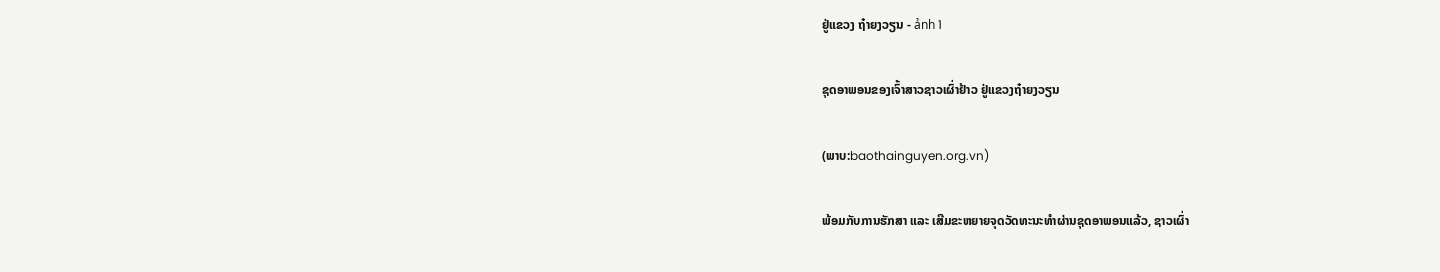ຢູ່ແຂວງ ຖ໋າຍງວຽນ - ảnh 1

ຊຸດອາພອນຂອງເຈົ້າສາວຊາວເຜົ່າຢ້າວ ຢູ່ແຂວງຖ໋າຍງວຽນ

(ພາບ:baothainguyen.org.vn)

ພ້ອມກັບການຮັກສາ ແລະ ເສີມຂະຫຍາຍຈຸດວັດທະນະທຳຜ່ານຊຸດອາພອນແລ້ວ, ຊາວເຜົ່າ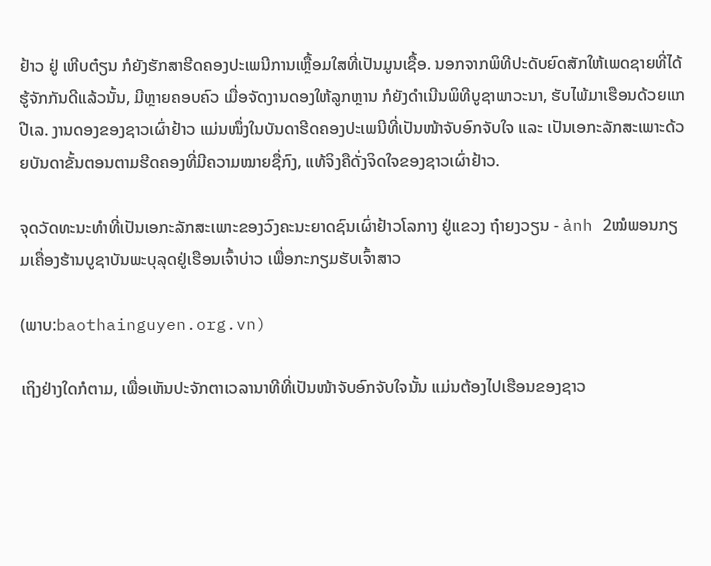ຢ້າວ ຢູ່ ເຫີບຕ໋ຽນ ກໍຍັງຮັກສາຮີດຄອງປະເພນີການເຫຼື້ອມໃສທີ່ເປັນມູນເຊື້ອ. ນອກຈາກພິທີປະດັບຍົດສັກໃຫ້ເພດຊາຍທີ່ໄດ້ຮູ້ຈັກກັນດີແລ້ວນັ້ນ, ມີຫຼາຍຄອບຄົວ ເມື່ອຈັດງານດອງໃຫ້ລູກຫຼານ ກໍຍັງດຳເນີນພິທີບູຊາພາວະນາ, ຮັບໄພ້ມາເຮືອນດ້ວຍແກປີເລ. ງານດອງຂອງຊາວເຜົ່າຢ້າວ ແມ່ນໜຶ່ງໃນບັນດາຮີດຄອງປະເພນີທີ່ເປັນໜ້າຈັບອົກຈັບໃຈ ແລະ ເປັນເອກະລັກສະເພາະດ້ວຍບັນດາຂັ້ນຕອນຕາມຮີດຄອງທີ່ມີຄວາມໝາຍຊື່ກົງ, ແທ້ຈິງຄືດັ່ງຈິດໃຈຂອງຊາວເຜົ່າຢ້າວ.

ຈຸດວັດທະນະທຳທີ່ເປັນເອກະລັກສະເພາະຂອງວົງຄະນະຍາດຊົນເຜົ່າຢ້າວໂລກາງ ຢູ່ແຂວງ ຖ໋າຍງວຽນ - ảnh 2ໝໍພອນກຽມເຄື່ອງຮ້ານບູຊາບັນພະບຸລຸດຢູ່ເຮືອນເຈົ້າບ່າວ ເພື່ອກະກຽມຮັບເຈົ້າສາວ

(ພາບ:baothainguyen.org.vn)

ເຖິງຢ່າງໃດກໍຕາມ, ເພື່ອເຫັນປະຈັກຕາເວລານາທີທີ່ເປັນໜ້າຈັບອົກຈັບໃຈນັ້ນ ແມ່ນຕ້ອງໄປເຮືອນຂອງຊາວ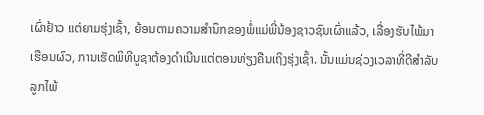ເຜົ່າຢ້າວ ແຕ່ຍາມຮຸ່ງເຊົ້າ, ຍ້ອນຕາມຄວາມສຳນຶກຂອງພໍ່ແມ່ພີ່ນ້ອງຊາວຊົນເຜົ່າແລ້ວ, ເລື່ອງຮັບໄພ້ມາເຮືອນຜົວ, ການເຮັດພິທີບູຊາຕ້ອງດຳເນີນແຕ່ຕອນທ່ຽງຄືນເຖິງຮຸ່ງເຊົ້າ. ນັ້ນແມ່ນຊ່ວງເວລາທີ່ດີສຳລັບລູກໄພ້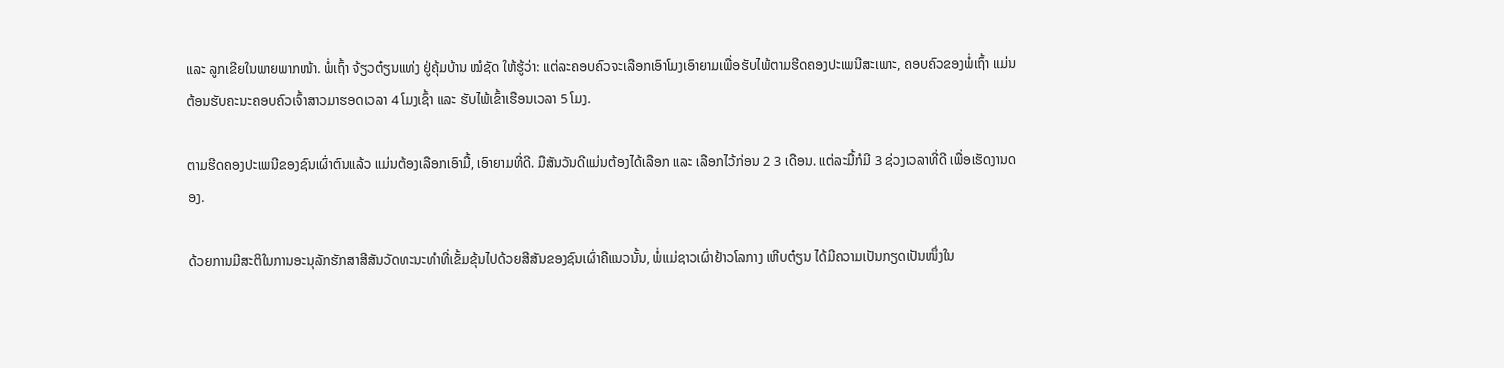ແລະ ລູກເຂີຍໃນພາຍພາກໜ້າ. ພໍ່ເຖົ້າ ຈ້ຽວຕ໋ຽນແທ່ງ ຢູ່ຄຸ້ມບ້ານ ໝໍຊັດ ໃຫ້ຮູ້ວ່າ: ແຕ່ລະຄອບຄົວຈະເລືອກເອົາໂມງເອົາຍາມເພື່ອຮັບໄພ້ຕາມຮີດຄອງປະເພນີສະເພາະ, ຄອບຄົວຂອງພໍ່ເຖົ້າ ແມ່ນຕ້ອນຮັບຄະນະຄອບຄົວເຈົ້າສາວມາຮອດເວລາ 4 ໂມງເຊົ້າ ແລະ ຮັບໄພ້ເຂົ້າເຮືອນເວລາ 5 ໂມງ.

ຕາມຮີດຄອງປະເພນີຂອງຊົນເຜົ່າຕົນແລ້ວ ແມ່ນຕ້ອງເລືອກເອົາມື້, ເອົາຍາມທີ່ດີ. ມືສັນວັນດີແມ່ນຕ້ອງໄດ້ເລືອກ ແລະ ເລືອກໄວ້ກ່ອນ 2 3 ເດືອນ. ແຕ່ລະມື້ກໍມີ 3 ຊ່ວງເວລາທີ່ດີ ເພື່ອເຮັດງານດອງ.

ດ້ວຍການມີສະຕິໃນການອະນຸລັກຮັກສາສີສັນວັດທະນະທຳທີ່ເຂັ້ມຂຸ້ນໄປດ້ວຍສີສັນຂອງຊົນເຜົ່າຄືແນວນັ້ນ, ພໍ່ແມ່ຊາວເຜົ່າຢ້າວໂລກາງ ເຫີບຕ໋ຽນ ໄດ້ມີຄວາມເປັນກຽດເປັນໜຶ່ງໃນ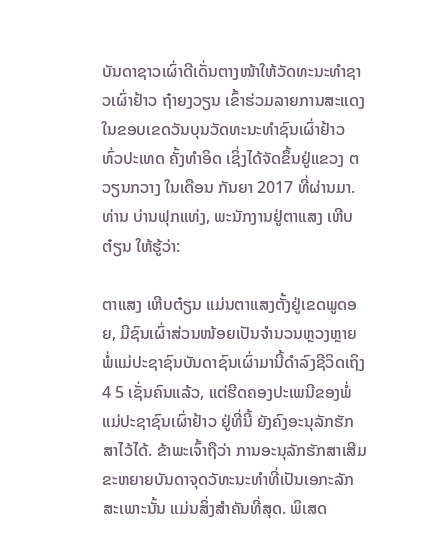ບັນດາຊາວເຜົ່າດີເດັ່ນຕາງໜ້າໃຫ້ວັດທະນະທຳຊາວເຜົ່າຢ້າວ ຖ໋າຍງວຽນ ເຂົ້າຮ່ວມລາຍການສະແດງໃນຂອບເຂດວັນບຸນວັດທະນະທຳຊົນເຜົ່າຢ້າວ ທົ່ວປະເທດ ຄັ້ງທຳອິດ ເຊິ່ງໄດ້ຈັດຂຶ້ນຢູ່ແຂວງ ຕວຽນກວາງ ໃນເດືອນ ກັນຍາ 2017 ທີ່ຜ່ານມາ. ທ່ານ ບ່ານຟຸກແທ່ງ, ພະນັກງານຢູ່ຕາແສງ ເຫີບຕ໋ຽນ ໃຫ້ຮູ້ວ່າ:

ຕາແສງ ເຫີບຕ໋ຽນ ແມ່ນຕາແສງຕັ້ງຢູ່ເຂດພູດອຍ, ມີຊົນເຜົ່າສ່ວນໜ້ອຍເປັນຈຳນວນຫຼວງຫຼາຍ ພໍ່ແມ່ປະຊາຊົນບັນດາຊົນເຜົ່າມານີ້ດຳລົງຊີວິດເຖິງ 4 5 ເຊັ່ນຄົນແລ້ວ, ແຕ່ຮີດຄອງປະເພນີຂອງພໍ່ແມ່ປະຊາຊົນເຜົ່າຢ້າວ ຢູ່ທີ່ນີ້ ຍັງຄົງອະນຸລັກຮັກສາໄວ້ໄດ້. ຂ້າພະເຈົ້າຖືວ່າ ການອະນຸລັກຮັກສາເສີມຂະຫຍາຍບັນດາຈຸດວັທະນະທຳທີ່ເປັນເອກະລັກສະເພາະນັ້ນ ແມ່ນສິ່ງສຳຄັນທີ່ສຸດ. ພິເສດ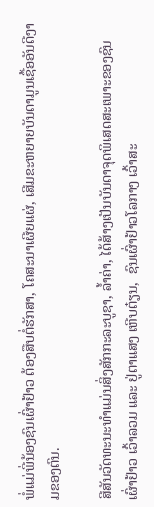ພໍ່ແມ່ພີ່ນ້ອງຊົນເຜົ່າຢ້າວ ຕ້ອງສືບຕໍ່ຮັກສາ, ໂຄສະນາເຜີຍແຜ່, ເສີມຂະຫຍາຍບັນດາມູນເຊື້ອອັນດີງາມຂອງຕົນ.

ສີສັນວັດທະນະທຳແມ່ນສິ່ງສັກກະລະບູຊາ, ລ້ຳຄ່າ, ໄດ້ສ້າງເປັນບັນດາຈຸດພິເສດສະເພາະຂອງຊົນເຜົ່າຢ້າວ ເວົ້າລວມ ແລະ ຢູ່ຕາແສງ ເຫີບຕ໋ຽນ,  ຊົນເຜົ່າຢ້າວໂລກາງ ເວົ້າສະ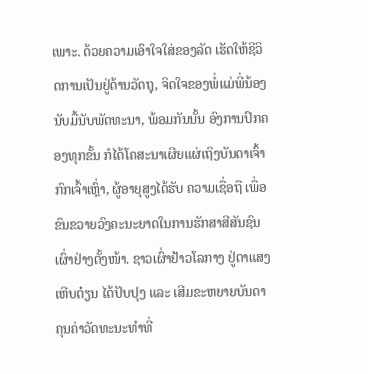ເພາະ. ດ້ວຍຄວາມເອົາໃຈໃສ່ຂອງລັດ ເຮັດໃຫ້ຊີວິດການເປັນຢູ່ດ້ານວັດຖຸ, ຈິດໃຈຂອງພໍ່ແມ່ພີ່ນ້ອງນັບມື້ນັບພັດທະນາ, ພ້ອມກັນນັ້ນ ອົງການປົກຄອງທຸກຂັ້ນ ກໍໄດ້ໂຄສະນາເຜີຍແຜ່ເຖິງບັນດາເຈົ້າກົກເຈົ້າເຫຼົ່າ, ຜູ້ອາຍຸສູງໄດ້ຮັບ ຄວາມເຊື່ອຖື ເພື່ອຂົນຂວາຍວົງຄະນະຍາດໃນການຮັກສາສີສັນຊົນເຜົ່າຢ່າງຕັ້ງໜ້າ. ຊາວເຜົ່າຢ້າວໂລກາງ ຢູ່ຕາແສງ ເຫີບຕ໋ຽນ ໄດ້ປັບປຸງ ແລະ ເສີມຂະຫຍາຍບັນດາຄຸນຄ່າວັດທະນະທຳທີ່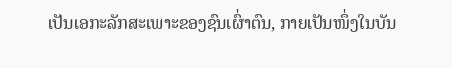ເປັນເອກະລັກສະເພາະຂອງຊົນເຜົ່າຕົນ, ກາຍເປັນໜຶ່ງໃນບັນ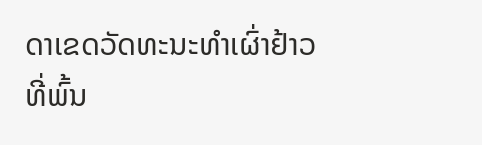ດາເຂດວັດທະນະທຳເຜົ່າຢ້າວທີ່ພົ້ນ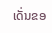ເດັ່ນຂອ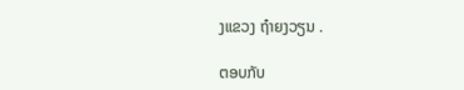ງແຂວງ ຖ໋າຍງວຽນ .

ຕອບກັບ